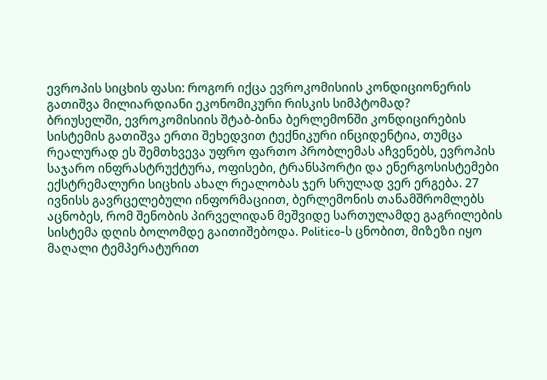ევროპის სიცხის ფასი: როგორ იქცა ევროკომისიის კონდიციონერის გათიშვა მილიარდიანი ეკონომიკური რისკის სიმპტომად?
ბრიუსელში, ევროკომისიის შტაბ-ბინა ბერლემონში კონდიცირების სისტემის გათიშვა ერთი შეხედვით ტექნიკური ინციდენტია, თუმცა რეალურად ეს შემთხვევა უფრო ფართო პრობლემას აჩვენებს, ევროპის საჯარო ინფრასტრუქტურა, ოფისები, ტრანსპორტი და ენერგოსისტემები ექსტრემალური სიცხის ახალ რეალობას ჯერ სრულად ვერ ერგება. 27 ივნისს გავრცელებული ინფორმაციით, ბერლემონის თანამშრომლებს აცნობეს, რომ შენობის პირველიდან მეშვიდე სართულამდე გაგრილების სისტემა დღის ბოლომდე გაითიშებოდა. Politico-ს ცნობით, მიზეზი იყო მაღალი ტემპერატურით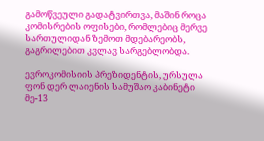გამოწვეული გადატვირთვა, მაშინ როცა კომისრების ოფისები, რომლებიც მერვე სართულიდან ზემოთ მდებარეობს, გაგრილებით კვლავ სარგებლობდა.

ევროკომისიის პრეზიდენტის, ურსულა ფონ დერ ლაიენის სამუშაო კაბინეტი მე-13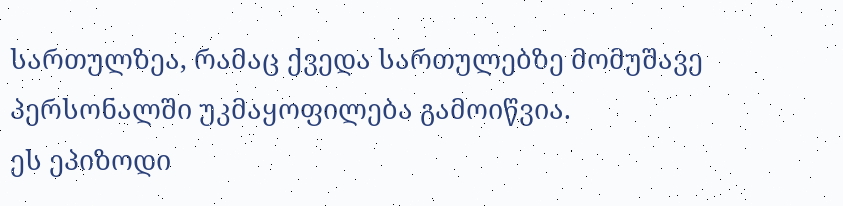სართულზეა, რამაც ქვედა სართულებზე მომუშავე პერსონალში უკმაყოფილება გამოიწვია.
ეს ეპიზოდი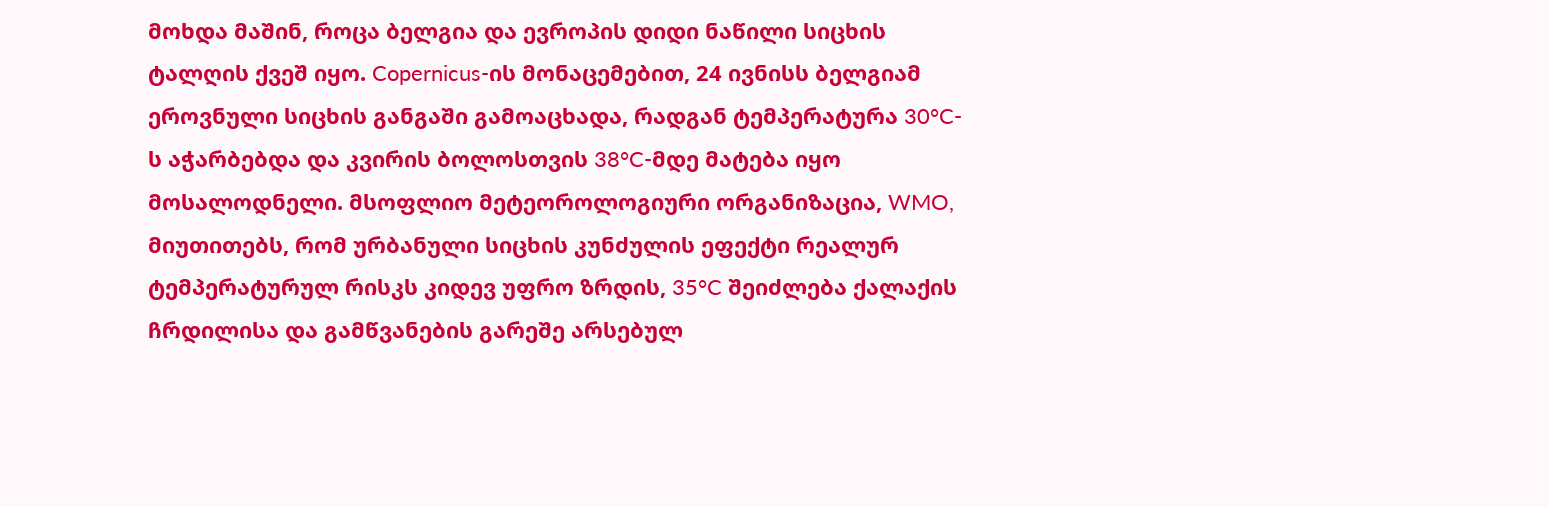მოხდა მაშინ, როცა ბელგია და ევროპის დიდი ნაწილი სიცხის ტალღის ქვეშ იყო. Copernicus-ის მონაცემებით, 24 ივნისს ბელგიამ ეროვნული სიცხის განგაში გამოაცხადა, რადგან ტემპერატურა 30°C-ს აჭარბებდა და კვირის ბოლოსთვის 38°C-მდე მატება იყო მოსალოდნელი. მსოფლიო მეტეოროლოგიური ორგანიზაცია, WMO, მიუთითებს, რომ ურბანული სიცხის კუნძულის ეფექტი რეალურ ტემპერატურულ რისკს კიდევ უფრო ზრდის, 35°C შეიძლება ქალაქის ჩრდილისა და გამწვანების გარეშე არსებულ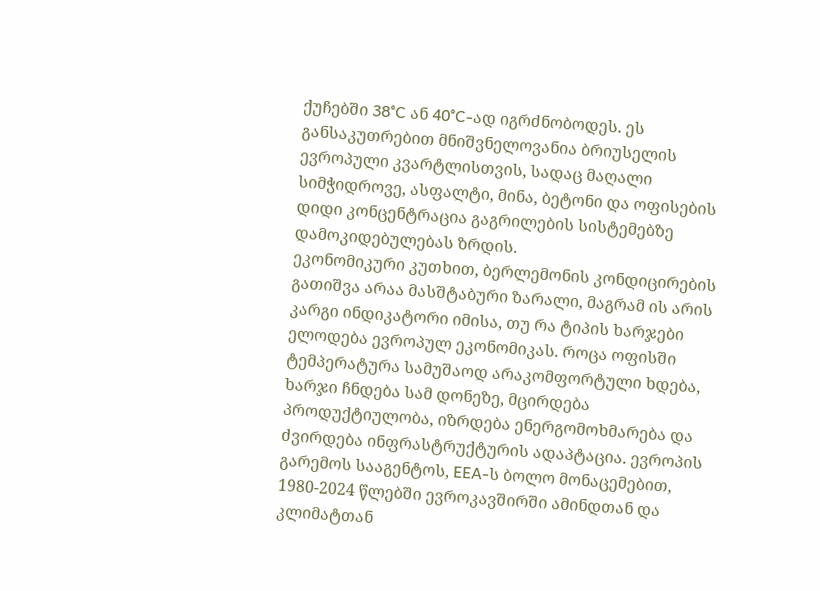ქუჩებში 38°C ან 40°C-ად იგრძნობოდეს. ეს განსაკუთრებით მნიშვნელოვანია ბრიუსელის ევროპული კვარტლისთვის, სადაც მაღალი სიმჭიდროვე, ასფალტი, მინა, ბეტონი და ოფისების დიდი კონცენტრაცია გაგრილების სისტემებზე დამოკიდებულებას ზრდის.
ეკონომიკური კუთხით, ბერლემონის კონდიცირების გათიშვა არაა მასშტაბური ზარალი, მაგრამ ის არის კარგი ინდიკატორი იმისა, თუ რა ტიპის ხარჯები ელოდება ევროპულ ეკონომიკას. როცა ოფისში ტემპერატურა სამუშაოდ არაკომფორტული ხდება, ხარჯი ჩნდება სამ დონეზე, მცირდება პროდუქტიულობა, იზრდება ენერგომოხმარება და ძვირდება ინფრასტრუქტურის ადაპტაცია. ევროპის გარემოს სააგენტოს, EEA-ს ბოლო მონაცემებით, 1980-2024 წლებში ევროკავშირში ამინდთან და კლიმატთან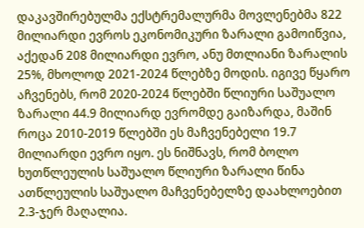დაკავშირებულმა ექსტრემალურმა მოვლენებმა 822 მილიარდი ევროს ეკონომიკური ზარალი გამოიწვია, აქედან 208 მილიარდი ევრო, ანუ მთლიანი ზარალის 25%, მხოლოდ 2021-2024 წლებზე მოდის. იგივე წყარო აჩვენებს, რომ 2020-2024 წლებში წლიური საშუალო ზარალი 44.9 მილიარდ ევრომდე გაიზარდა, მაშინ როცა 2010-2019 წლებში ეს მაჩვენებელი 19.7 მილიარდი ევრო იყო. ეს ნიშნავს, რომ ბოლო ხუთწლეულის საშუალო წლიური ზარალი წინა ათწლეულის საშუალო მაჩვენებელზე დაახლოებით 2.3-ჯერ მაღალია.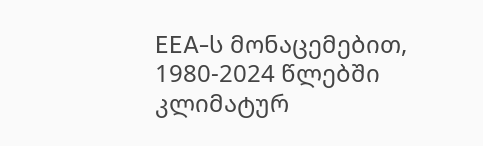EEA-ს მონაცემებით, 1980-2024 წლებში კლიმატურ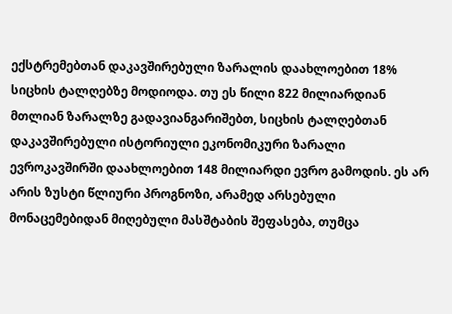ექსტრემებთან დაკავშირებული ზარალის დაახლოებით 18% სიცხის ტალღებზე მოდიოდა. თუ ეს წილი 822 მილიარდიან მთლიან ზარალზე გადავიანგარიშებთ, სიცხის ტალღებთან დაკავშირებული ისტორიული ეკონომიკური ზარალი ევროკავშირში დაახლოებით 148 მილიარდი ევრო გამოდის. ეს არ არის ზუსტი წლიური პროგნოზი, არამედ არსებული მონაცემებიდან მიღებული მასშტაბის შეფასება, თუმცა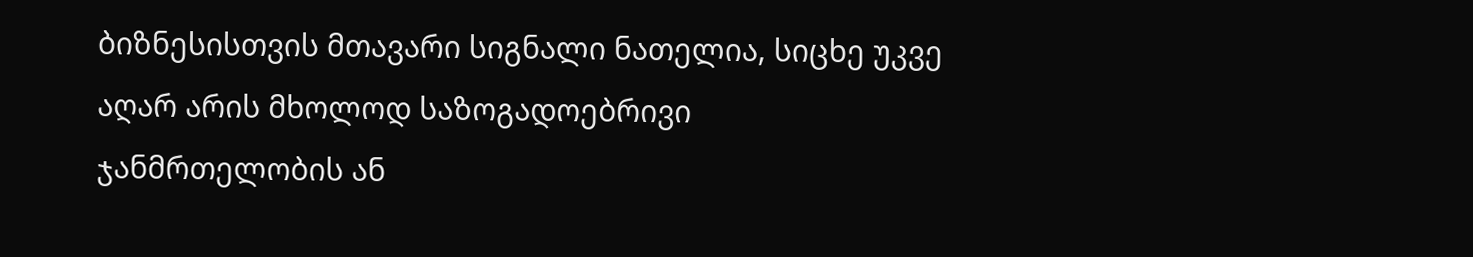ბიზნესისთვის მთავარი სიგნალი ნათელია, სიცხე უკვე აღარ არის მხოლოდ საზოგადოებრივი ჯანმრთელობის ან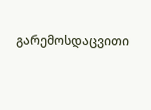გარემოსდაცვითი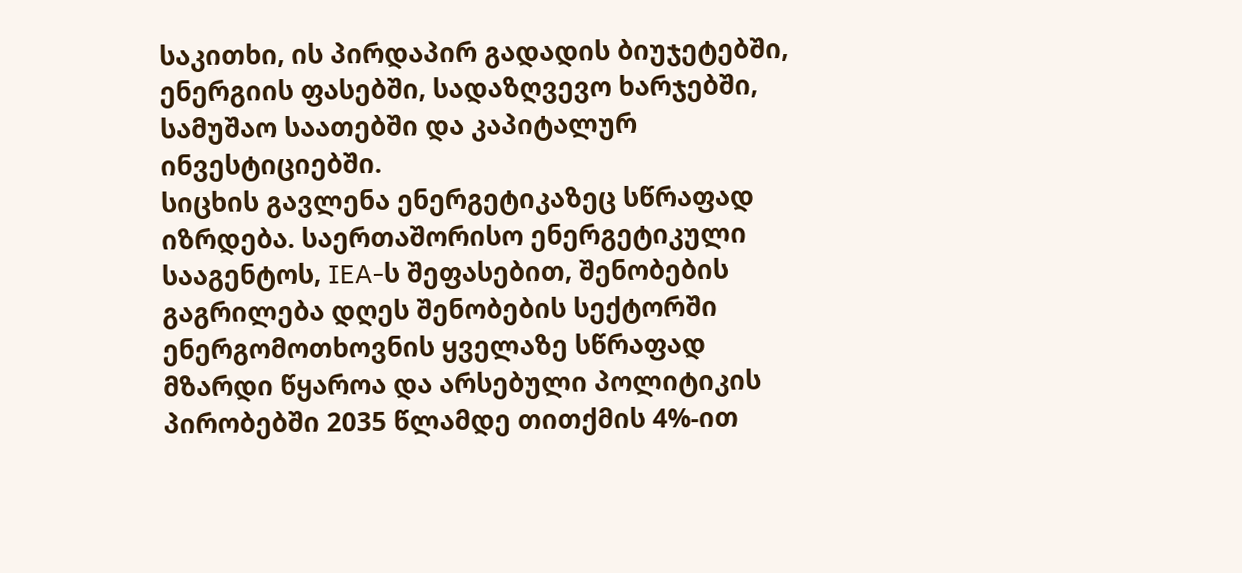საკითხი, ის პირდაპირ გადადის ბიუჯეტებში, ენერგიის ფასებში, სადაზღვევო ხარჯებში, სამუშაო საათებში და კაპიტალურ ინვესტიციებში.
სიცხის გავლენა ენერგეტიკაზეც სწრაფად იზრდება. საერთაშორისო ენერგეტიკული სააგენტოს, IEA-ს შეფასებით, შენობების გაგრილება დღეს შენობების სექტორში ენერგომოთხოვნის ყველაზე სწრაფად მზარდი წყაროა და არსებული პოლიტიკის პირობებში 2035 წლამდე თითქმის 4%-ით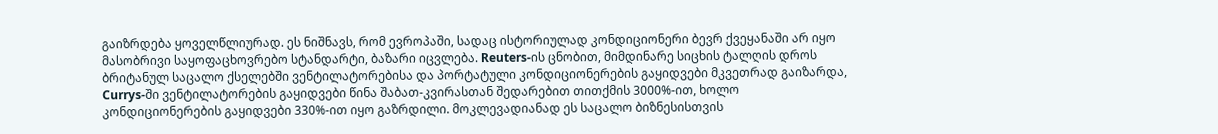გაიზრდება ყოველწლიურად. ეს ნიშნავს, რომ ევროპაში, სადაც ისტორიულად კონდიციონერი ბევრ ქვეყანაში არ იყო მასობრივი საყოფაცხოვრებო სტანდარტი, ბაზარი იცვლება. Reuters-ის ცნობით, მიმდინარე სიცხის ტალღის დროს ბრიტანულ საცალო ქსელებში ვენტილატორებისა და პორტატული კონდიციონერების გაყიდვები მკვეთრად გაიზარდა, Currys-ში ვენტილატორების გაყიდვები წინა შაბათ-კვირასთან შედარებით თითქმის 3000%-ით, ხოლო კონდიციონერების გაყიდვები 330%-ით იყო გაზრდილი. მოკლევადიანად ეს საცალო ბიზნესისთვის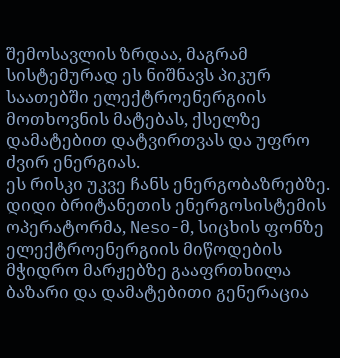შემოსავლის ზრდაა, მაგრამ სისტემურად ეს ნიშნავს პიკურ საათებში ელექტროენერგიის მოთხოვნის მატებას, ქსელზე დამატებით დატვირთვას და უფრო ძვირ ენერგიას.
ეს რისკი უკვე ჩანს ენერგობაზრებზე. დიდი ბრიტანეთის ენერგოსისტემის ოპერატორმა, Neso-მ, სიცხის ფონზე ელექტროენერგიის მიწოდების მჭიდრო მარჟებზე გააფრთხილა ბაზარი და დამატებითი გენერაცია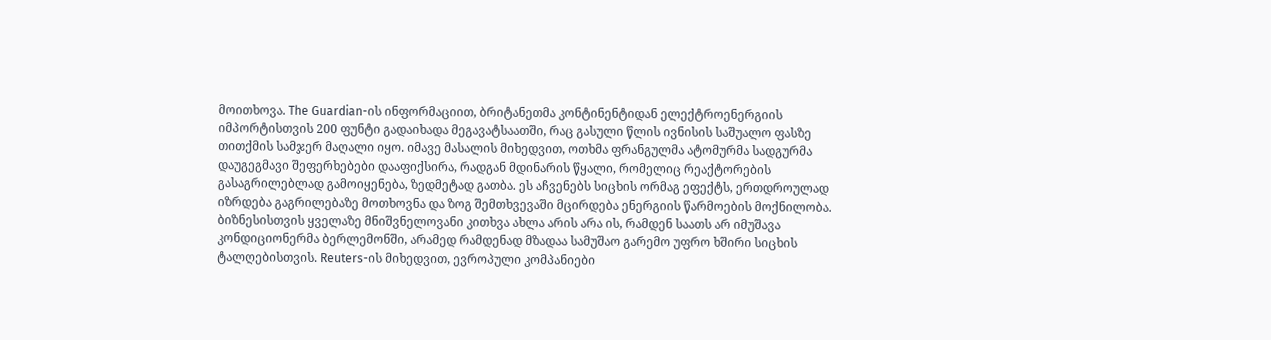მოითხოვა. The Guardian-ის ინფორმაციით, ბრიტანეთმა კონტინენტიდან ელექტროენერგიის იმპორტისთვის 200 ფუნტი გადაიხადა მეგავატსაათში, რაც გასული წლის ივნისის საშუალო ფასზე თითქმის სამჯერ მაღალი იყო. იმავე მასალის მიხედვით, ოთხმა ფრანგულმა ატომურმა სადგურმა დაუგეგმავი შეფერხებები დააფიქსირა, რადგან მდინარის წყალი, რომელიც რეაქტორების გასაგრილებლად გამოიყენება, ზედმეტად გათბა. ეს აჩვენებს სიცხის ორმაგ ეფექტს, ერთდროულად იზრდება გაგრილებაზე მოთხოვნა და ზოგ შემთხვევაში მცირდება ენერგიის წარმოების მოქნილობა.
ბიზნესისთვის ყველაზე მნიშვნელოვანი კითხვა ახლა არის არა ის, რამდენ საათს არ იმუშავა კონდიციონერმა ბერლემონში, არამედ რამდენად მზადაა სამუშაო გარემო უფრო ხშირი სიცხის ტალღებისთვის. Reuters-ის მიხედვით, ევროპული კომპანიები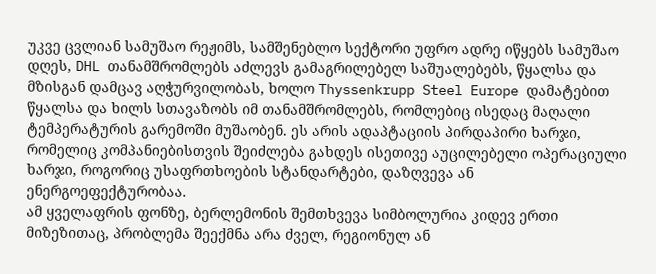უკვე ცვლიან სამუშაო რეჟიმს, სამშენებლო სექტორი უფრო ადრე იწყებს სამუშაო დღეს, DHL თანამშრომლებს აძლევს გამაგრილებელ საშუალებებს, წყალსა და მზისგან დამცავ აღჭურვილობას, ხოლო Thyssenkrupp Steel Europe დამატებით წყალსა და ხილს სთავაზობს იმ თანამშრომლებს, რომლებიც ისედაც მაღალი ტემპერატურის გარემოში მუშაობენ. ეს არის ადაპტაციის პირდაპირი ხარჯი, რომელიც კომპანიებისთვის შეიძლება გახდეს ისეთივე აუცილებელი ოპერაციული ხარჯი, როგორიც უსაფრთხოების სტანდარტები, დაზღვევა ან ენერგოეფექტურობაა.
ამ ყველაფრის ფონზე, ბერლემონის შემთხვევა სიმბოლურია კიდევ ერთი მიზეზითაც, პრობლემა შეექმნა არა ძველ, რეგიონულ ან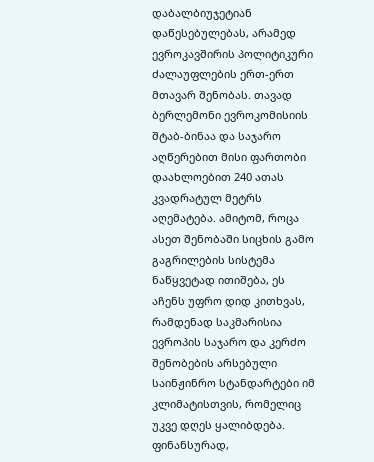დაბალბიუჯეტიან დაწესებულებას, არამედ ევროკავშირის პოლიტიკური ძალაუფლების ერთ-ერთ მთავარ შენობას. თავად ბერლემონი ევროკომისიის შტაბ-ბინაა და საჯარო აღწერებით მისი ფართობი დაახლოებით 240 ათას კვადრატულ მეტრს აღემატება. ამიტომ, როცა ასეთ შენობაში სიცხის გამო გაგრილების სისტემა ნაწყვეტად ითიშება, ეს აჩენს უფრო დიდ კითხვას, რამდენად საკმარისია ევროპის საჯარო და კერძო შენობების არსებული საინჟინრო სტანდარტები იმ კლიმატისთვის, რომელიც უკვე დღეს ყალიბდება.
ფინანსურად,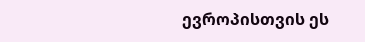ევროპისთვის ეს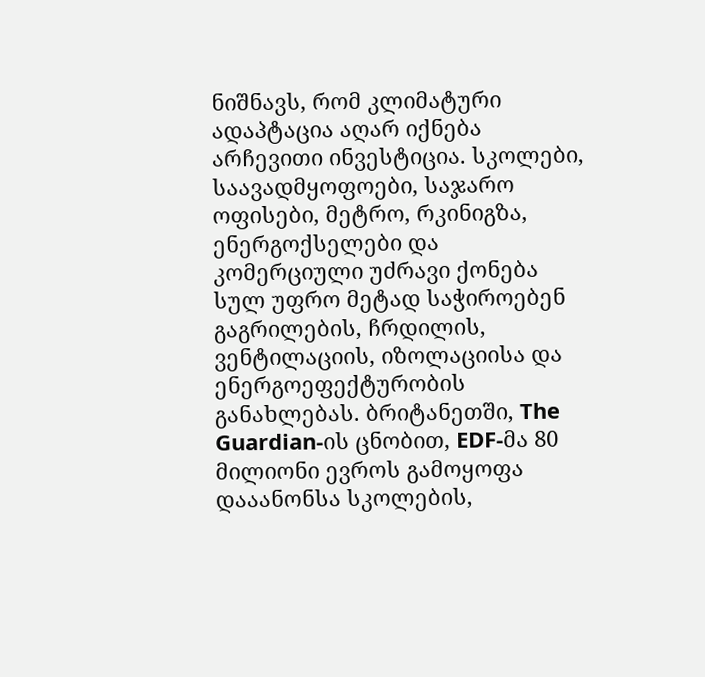ნიშნავს, რომ კლიმატური ადაპტაცია აღარ იქნება არჩევითი ინვესტიცია. სკოლები, საავადმყოფოები, საჯარო ოფისები, მეტრო, რკინიგზა, ენერგოქსელები და კომერციული უძრავი ქონება სულ უფრო მეტად საჭიროებენ გაგრილების, ჩრდილის, ვენტილაციის, იზოლაციისა და ენერგოეფექტურობის განახლებას. ბრიტანეთში, The Guardian-ის ცნობით, EDF-მა 80 მილიონი ევროს გამოყოფა დააანონსა სკოლების,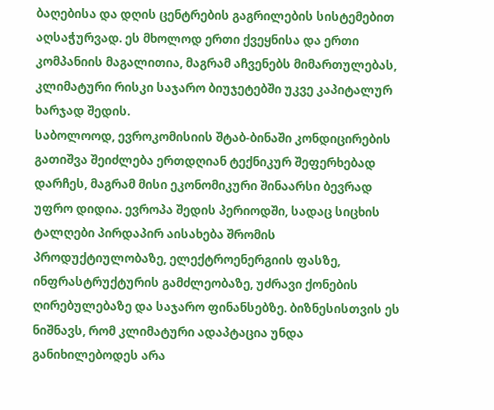ბაღებისა და დღის ცენტრების გაგრილების სისტემებით აღსაჭურვად. ეს მხოლოდ ერთი ქვეყნისა და ერთი კომპანიის მაგალითია, მაგრამ აჩვენებს მიმართულებას, კლიმატური რისკი საჯარო ბიუჯეტებში უკვე კაპიტალურ ხარჯად შედის.
საბოლოოდ, ევროკომისიის შტაბ-ბინაში კონდიცირების გათიშვა შეიძლება ერთდღიან ტექნიკურ შეფერხებად დარჩეს, მაგრამ მისი ეკონომიკური შინაარსი ბევრად უფრო დიდია. ევროპა შედის პერიოდში, სადაც სიცხის ტალღები პირდაპირ აისახება შრომის პროდუქტიულობაზე, ელექტროენერგიის ფასზე, ინფრასტრუქტურის გამძლეობაზე, უძრავი ქონების ღირებულებაზე და საჯარო ფინანსებზე. ბიზნესისთვის ეს ნიშნავს, რომ კლიმატური ადაპტაცია უნდა განიხილებოდეს არა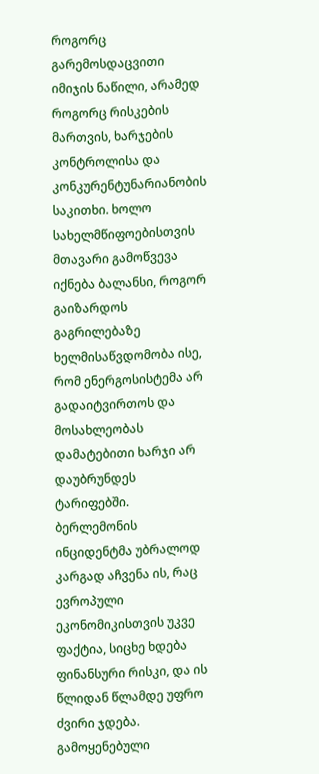როგორც გარემოსდაცვითი იმიჯის ნაწილი, არამედ როგორც რისკების მართვის, ხარჯების კონტროლისა და კონკურენტუნარიანობის საკითხი. ხოლო სახელმწიფოებისთვის მთავარი გამოწვევა იქნება ბალანსი, როგორ გაიზარდოს გაგრილებაზე ხელმისაწვდომობა ისე, რომ ენერგოსისტემა არ გადაიტვირთოს და მოსახლეობას დამატებითი ხარჯი არ დაუბრუნდეს ტარიფებში. ბერლემონის ინციდენტმა უბრალოდ კარგად აჩვენა ის, რაც ევროპული ეკონომიკისთვის უკვე ფაქტია, სიცხე ხდება ფინანსური რისკი, და ის წლიდან წლამდე უფრო ძვირი ჯდება.
გამოყენებული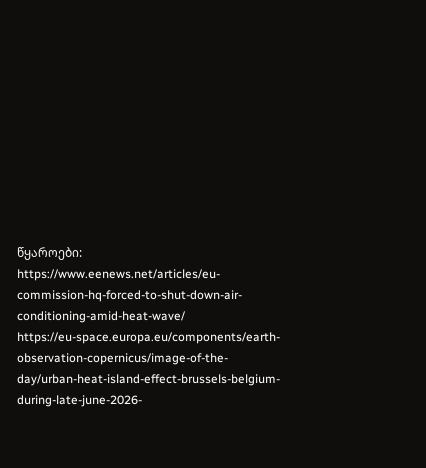წყაროები:
https://www.eenews.net/articles/eu-commission-hq-forced-to-shut-down-air-conditioning-amid-heat-wave/
https://eu-space.europa.eu/components/earth-observation-copernicus/image-of-the-day/urban-heat-island-effect-brussels-belgium-during-late-june-2026-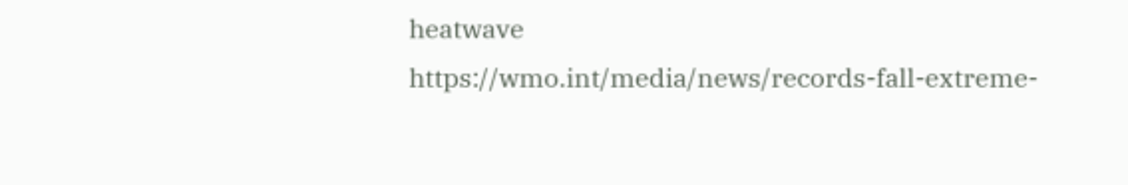heatwave
https://wmo.int/media/news/records-fall-extreme-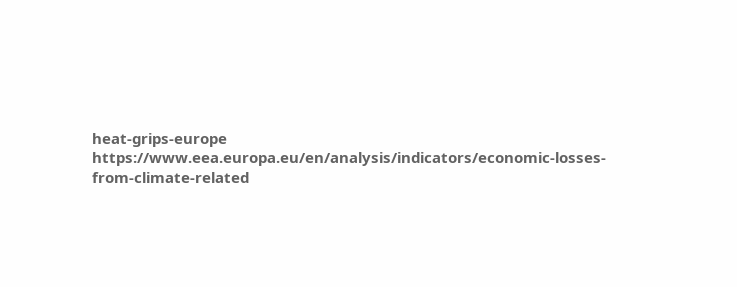heat-grips-europe
https://www.eea.europa.eu/en/analysis/indicators/economic-losses-from-climate-related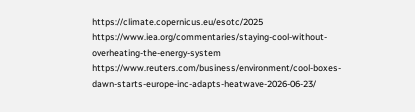https://climate.copernicus.eu/esotc/2025
https://www.iea.org/commentaries/staying-cool-without-overheating-the-energy-system
https://www.reuters.com/business/environment/cool-boxes-dawn-starts-europe-inc-adapts-heatwave-2026-06-23/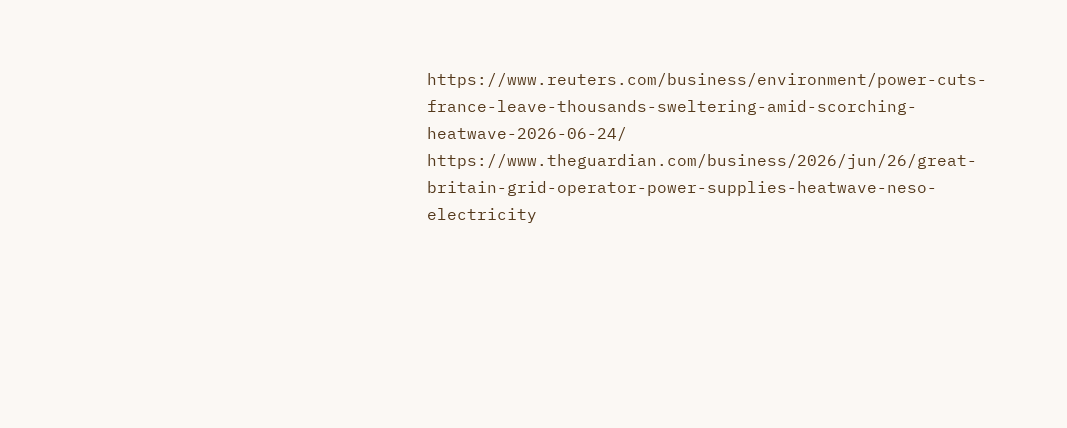https://www.reuters.com/business/environment/power-cuts-france-leave-thousands-sweltering-amid-scorching-heatwave-2026-06-24/
https://www.theguardian.com/business/2026/jun/26/great-britain-grid-operator-power-supplies-heatwave-neso-electricity